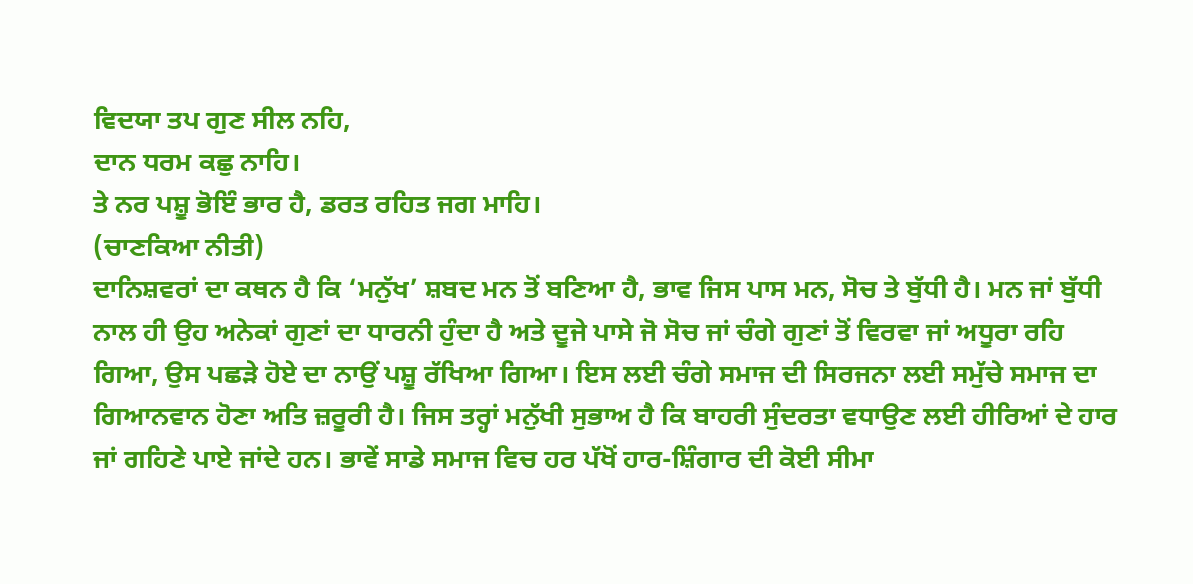ਵਿਦਯਾ ਤਪ ਗੁਣ ਸੀਲ ਨਹਿ,
ਦਾਨ ਧਰਮ ਕਛੁ ਨਾਹਿ।
ਤੇ ਨਰ ਪਸ਼ੂ ਭੋਇੰ ਭਾਰ ਹੈ, ਡਰਤ ਰਹਿਤ ਜਗ ਮਾਹਿ।
(ਚਾਣਕਿਆ ਨੀਤੀ)
ਦਾਨਿਸ਼ਵਰਾਂ ਦਾ ਕਥਨ ਹੈ ਕਿ ‘ਮਨੁੱਖ’ ਸ਼ਬਦ ਮਨ ਤੋਂ ਬਣਿਆ ਹੈ, ਭਾਵ ਜਿਸ ਪਾਸ ਮਨ, ਸੋਚ ਤੇ ਬੁੱਧੀ ਹੈ। ਮਨ ਜਾਂ ਬੁੱਧੀ ਨਾਲ ਹੀ ਉਹ ਅਨੇਕਾਂ ਗੁਣਾਂ ਦਾ ਧਾਰਨੀ ਹੁੰਦਾ ਹੈ ਅਤੇ ਦੂਜੇ ਪਾਸੇ ਜੋ ਸੋਚ ਜਾਂ ਚੰਗੇ ਗੁਣਾਂ ਤੋਂ ਵਿਰਵਾ ਜਾਂ ਅਧੂਰਾ ਰਹਿ ਗਿਆ, ਉਸ ਪਛੜੇ ਹੋਏ ਦਾ ਨਾਉਂ ਪਸ਼ੂ ਰੱਖਿਆ ਗਿਆ। ਇਸ ਲਈ ਚੰਗੇ ਸਮਾਜ ਦੀ ਸਿਰਜਨਾ ਲਈ ਸਮੁੱਚੇ ਸਮਾਜ ਦਾ ਗਿਆਨਵਾਨ ਹੋਣਾ ਅਤਿ ਜ਼ਰੂਰੀ ਹੈ। ਜਿਸ ਤਰ੍ਹਾਂ ਮਨੁੱਖੀ ਸੁਭਾਅ ਹੈ ਕਿ ਬਾਹਰੀ ਸੁੰਦਰਤਾ ਵਧਾਉਣ ਲਈ ਹੀਰਿਆਂ ਦੇ ਹਾਰ ਜਾਂ ਗਹਿਣੇ ਪਾਏ ਜਾਂਦੇ ਹਨ। ਭਾਵੇਂ ਸਾਡੇ ਸਮਾਜ ਵਿਚ ਹਰ ਪੱਖੋਂ ਹਾਰ-ਸ਼ਿੰਗਾਰ ਦੀ ਕੋਈ ਸੀਮਾ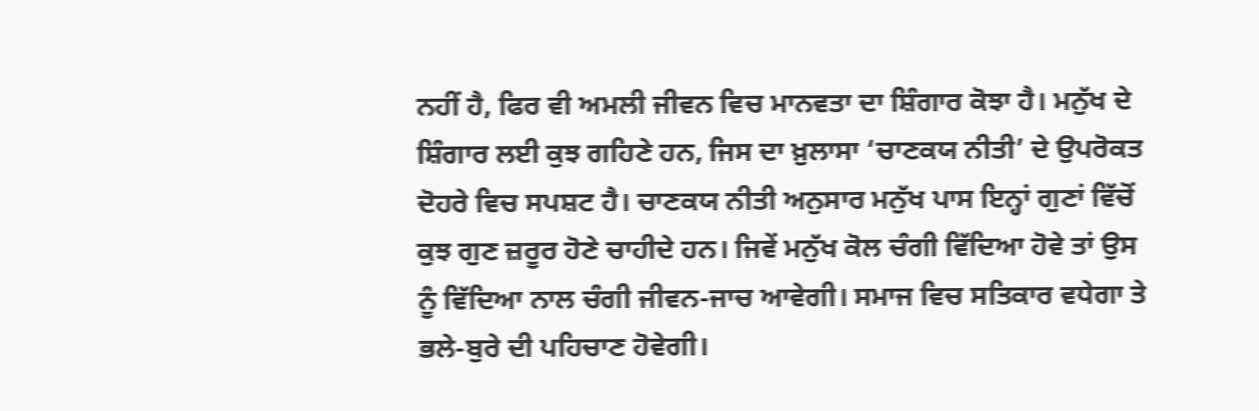ਨਹੀਂ ਹੈ, ਫਿਰ ਵੀ ਅਮਲੀ ਜੀਵਨ ਵਿਚ ਮਾਨਵਤਾ ਦਾ ਸ਼ਿੰਗਾਰ ਕੋਝਾ ਹੈ। ਮਨੁੱਖ ਦੇ ਸ਼ਿੰਗਾਰ ਲਈ ਕੁਝ ਗਹਿਣੇ ਹਨ, ਜਿਸ ਦਾ ਖ਼ੁਲਾਸਾ ‘ਚਾਣਕਯ ਨੀਤੀ’ ਦੇ ਉਪਰੋਕਤ ਦੋਹਰੇ ਵਿਚ ਸਪਸ਼ਟ ਹੈ। ਚਾਣਕਯ ਨੀਤੀ ਅਨੁਸਾਰ ਮਨੁੱਖ ਪਾਸ ਇਨ੍ਹਾਂ ਗੁਣਾਂ ਵਿੱਚੋਂ ਕੁਝ ਗੁਣ ਜ਼ਰੂਰ ਹੋਣੇ ਚਾਹੀਦੇ ਹਨ। ਜਿਵੇਂ ਮਨੁੱਖ ਕੋਲ ਚੰਗੀ ਵਿੱਦਿਆ ਹੋਵੇ ਤਾਂ ਉਸ ਨੂੰ ਵਿੱਦਿਆ ਨਾਲ ਚੰਗੀ ਜੀਵਨ-ਜਾਚ ਆਵੇਗੀ। ਸਮਾਜ ਵਿਚ ਸਤਿਕਾਰ ਵਧੇਗਾ ਤੇ ਭਲੇ-ਬੁਰੇ ਦੀ ਪਹਿਚਾਣ ਹੋਵੇਗੀ।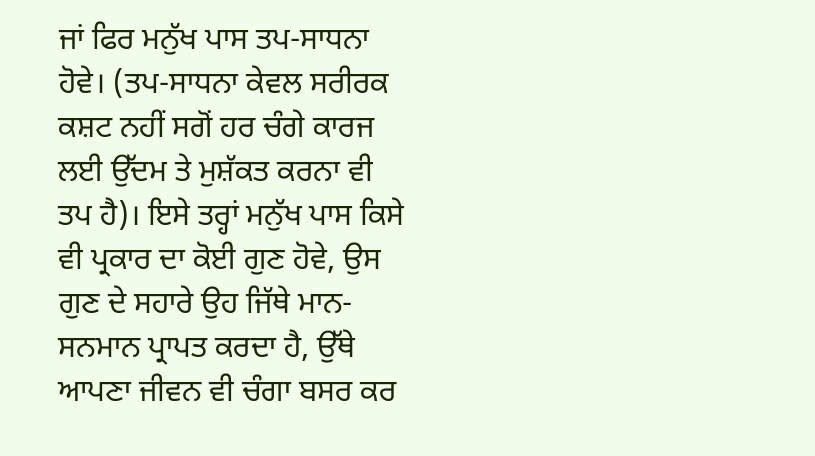ਜਾਂ ਫਿਰ ਮਨੁੱਖ ਪਾਸ ਤਪ-ਸਾਧਨਾ ਹੋਵੇ। (ਤਪ-ਸਾਧਨਾ ਕੇਵਲ ਸਰੀਰਕ ਕਸ਼ਟ ਨਹੀਂ ਸਗੋਂ ਹਰ ਚੰਗੇ ਕਾਰਜ ਲਈ ਉੱਦਮ ਤੇ ਮੁਸ਼ੱਕਤ ਕਰਨਾ ਵੀ ਤਪ ਹੈ)। ਇਸੇ ਤਰ੍ਹਾਂ ਮਨੁੱਖ ਪਾਸ ਕਿਸੇ ਵੀ ਪ੍ਰਕਾਰ ਦਾ ਕੋਈ ਗੁਣ ਹੋਵੇ, ਉਸ ਗੁਣ ਦੇ ਸਹਾਰੇ ਉਹ ਜਿੱਥੇ ਮਾਨ-ਸਨਮਾਨ ਪ੍ਰਾਪਤ ਕਰਦਾ ਹੈ, ਉੱਥੇ ਆਪਣਾ ਜੀਵਨ ਵੀ ਚੰਗਾ ਬਸਰ ਕਰ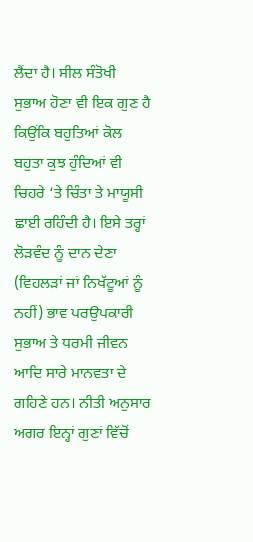ਲੈਂਦਾ ਹੈ। ਸੀਲ ਸੰਤੋਖੀ ਸੁਭਾਅ ਹੋਣਾ ਵੀ ਇਕ ਗੁਣ ਹੈ ਕਿਉਂਕਿ ਬਹੁਤਿਆਂ ਕੋਲ ਬਹੁਤਾ ਕੁਝ ਹੁੰਦਿਆਂ ਵੀ ਚਿਹਰੇ ‘ਤੇ ਚਿੰਤਾ ਤੇ ਮਾਯੂਸੀ ਛਾਈ ਰਹਿੰਦੀ ਹੈ। ਇਸੇ ਤਰ੍ਹਾਂ ਲੋੜਵੰਦ ਨੂੰ ਦਾਨ ਦੇਣਾ (ਵਿਹਲੜਾਂ ਜਾਂ ਨਿਖੱਟੂਆਂ ਨੂੰ ਨਹੀਂ) ਭਾਵ ਪਰਉਪਕਾਰੀ ਸੁਭਾਅ ਤੇ ਧਰਮੀ ਜੀਵਨ ਆਦਿ ਸਾਰੇ ਮਾਨਵਤਾ ਦੇ ਗਹਿਣੇ ਹਨ। ਨੀਤੀ ਅਨੁਸਾਰ ਅਗਰ ਇਨ੍ਹਾਂ ਗੁਣਾਂ ਵਿੱਚੋਂ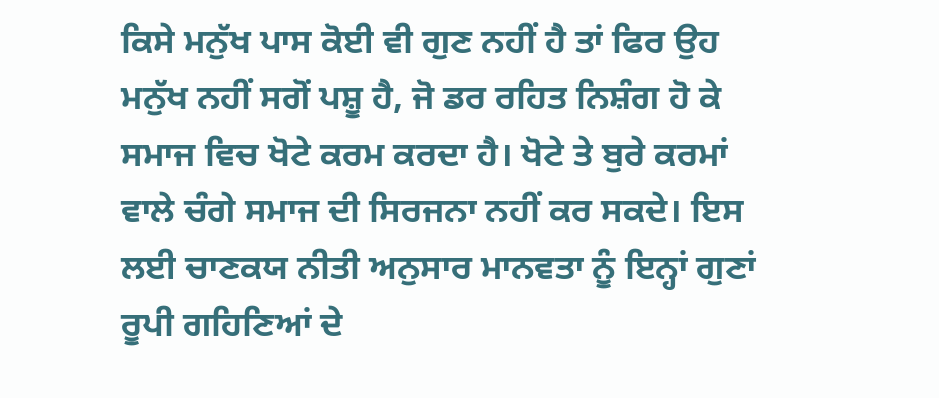ਕਿਸੇ ਮਨੁੱਖ ਪਾਸ ਕੋਈ ਵੀ ਗੁਣ ਨਹੀਂ ਹੈ ਤਾਂ ਫਿਰ ਉਹ ਮਨੁੱਖ ਨਹੀਂ ਸਗੋਂ ਪਸ਼ੂ ਹੈ, ਜੋ ਡਰ ਰਹਿਤ ਨਿਸ਼ੰਗ ਹੋ ਕੇ ਸਮਾਜ ਵਿਚ ਖੋਟੇ ਕਰਮ ਕਰਦਾ ਹੈ। ਖੋਟੇ ਤੇ ਬੁਰੇ ਕਰਮਾਂ ਵਾਲੇ ਚੰਗੇ ਸਮਾਜ ਦੀ ਸਿਰਜਨਾ ਨਹੀਂ ਕਰ ਸਕਦੇ। ਇਸ ਲਈ ਚਾਣਕਯ ਨੀਤੀ ਅਨੁਸਾਰ ਮਾਨਵਤਾ ਨੂੰ ਇਨ੍ਹਾਂ ਗੁਣਾਂ ਰੂਪੀ ਗਹਿਣਿਆਂ ਦੇ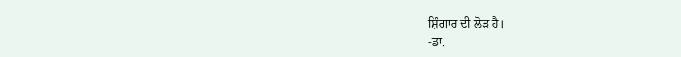ਸ਼ਿੰਗਾਰ ਦੀ ਲੋੜ ਹੈ।
-ਡਾ.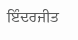ਇੰਦਰਜੀਤ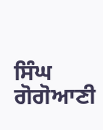ਸਿੰਘ ਗੋਗੋਆਣੀ